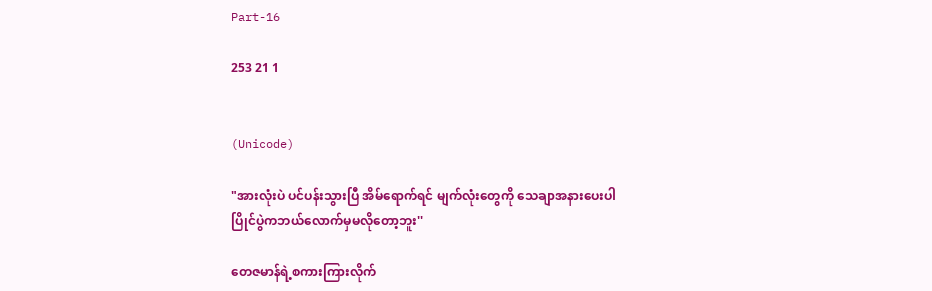Part-16

253 21 1


(Unicode)

"အားလုံးပဲ ပင်ပန်းသွားပြီ အိမ်ရောက်ရင် မျက်လုံးတွေကို သေချာအနားပေးပါ ပြိုင်ပွဲကဘယ်လောက်မှမလိုတော့ဘူး''

တေဇမာန်ရဲ့စကားကြားလိုက်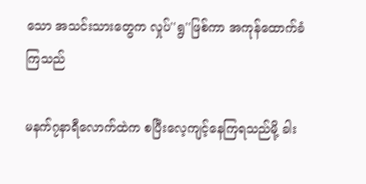သော အသင်းသားတွေက လှုပ်''ရွ''ဖြစ်ကာ အကုန်ထောက်ခံကြသည်

မနက်၇နာရီလောက်ထဲက စပြီးလေ့ကျင့်နေကြရသည်မို့ ခါး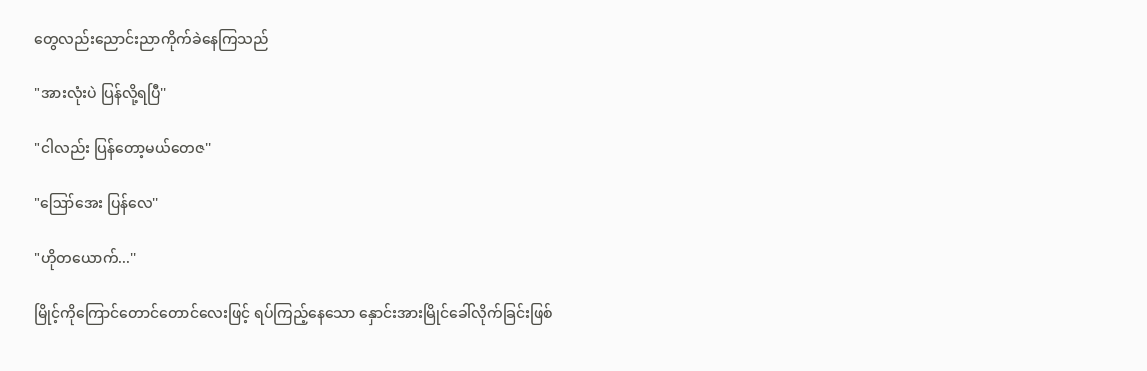တွေလည်းညောင်းညာကိုက်ခဲနေကြသည်

"အားလုံးပဲ ပြန်လို့ရပြီ''

"ငါလည်း ပြန်တော့မယ်တေဇ''

"ဪအေး ပြန်လေ''

"ဟိုတယောက်...''

မြိုင့်ကိုကြောင်တောင်တောင်လေးဖြင့် ရပ်ကြည့်နေသော နှောင်းအားမြိုင်ခေါ်လိုက်ခြင်းဖြစ်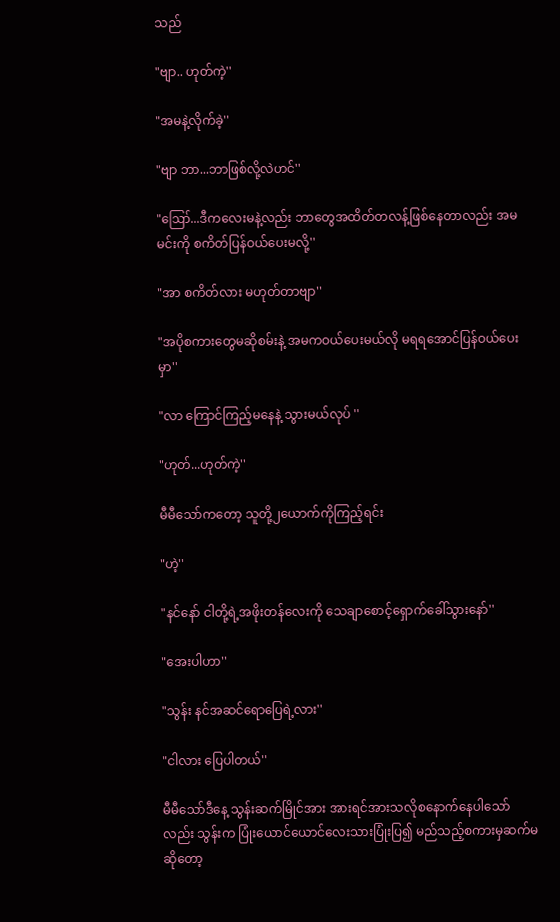သည်

"ဗျာ.. ဟုတ်ကဲ့''

"အမနဲ့လိုက်ခဲ့''

"ဗျာ ဘာ...ဘာဖြစ်လို့လဲဟင်''

"ဪ...ဒီကလေးမနဲ့လည်း ဘာတွေအထိတ်တလန့်ဖြစ်နေတာလည်း အမမင်းကို စကိတ်ပြန်ဝယ်ပေးမလို့''

"အာ စကိတ်လား မဟုတ်တာဗျာ''

"အပိုစကားတွေမဆိုစမ်းနဲ့ အမကဝယ်ပေးမယ်လို မရရအောင်ပြန်ဝယ်ပေးမှာ''

"လာ ကြောင်ကြည့်မနေနဲ့ သွားမယ်လုပ် ''

"ဟုတ်...ဟုတ်ကဲ့''

မီမီသော်ကတော့ သူတို့၂ယောက်ကိုကြည့်ရင်း

"ဟဲ့''

"နင်နော် ငါတို့ရဲ့အဖိုးတန်လေးကို သေချာစောင့်ရှောက်ခေါ်သွားနော်''

"အေးပါဟာ''

"သွန်း နင်အဆင်ရောပြေရဲ့လား''

"ငါလား ပြေပါတယ်''

မီမီသော်ဒီနေ့ သွန်းဆက်မြိုင်အား အားရင်အားသလိုစနောက်နေပါသော်လည်း သွန်းက ပြုံးယောင်ယောင်လေးသားပြုံးပြ၍ မည်သည့်စကားမှဆက်မဆိုတော့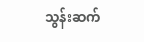သွန်းဆက်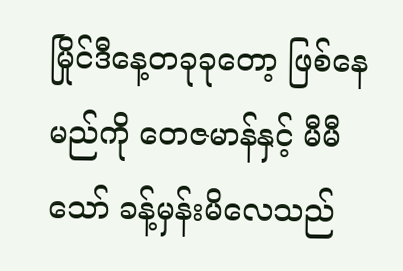မြိုင်ဒီနေ့တခုခုတော့ ဖြစ်နေမည်ကို တေဇမာန်နှင့် မီမီသော် ခန့်မှန်းမိလေသည်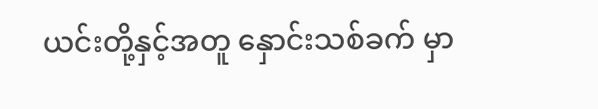ယင်းတို့နှင့်အတူ နှောင်းသစ်ခက် မှာ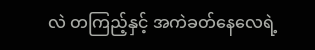လဲ တကြည့်နှင့် အကဲခတ်နေလေရဲ့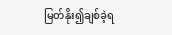မြတ်နိုး၍ချစ်ခဲ့ရ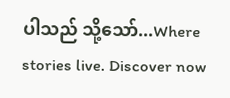ပါသည် သို့သော်...Where stories live. Discover now